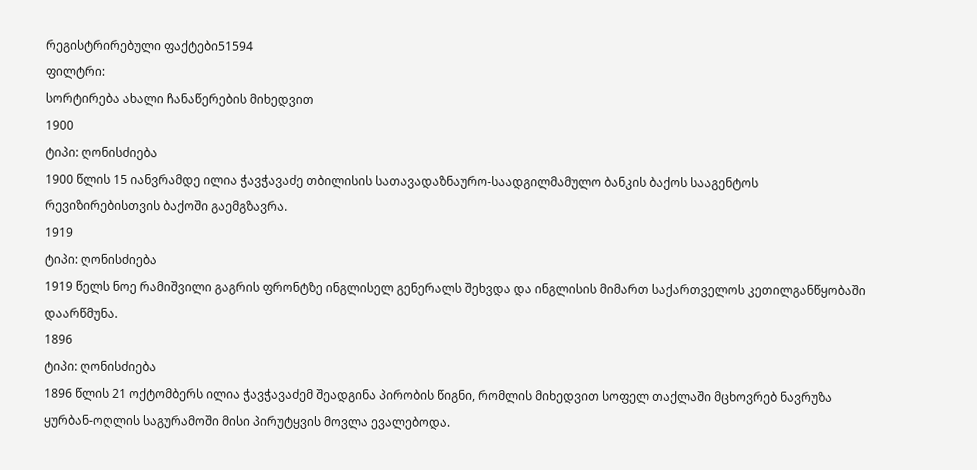რეგისტრირებული ფაქტები51594
ფილტრი:
სორტირება ახალი ჩანაწერების მიხედვით
1900
ტიპი: ღონისძიება
1900 წლის 15 იანვრამდე ილია ჭავჭავაძე თბილისის სათავადაზნაურო-საადგილმამულო ბანკის ბაქოს სააგენტოს რევიზირებისთვის ბაქოში გაემგზავრა.
1919
ტიპი: ღონისძიება
1919 წელს ნოე რამიშვილი გაგრის ფრონტზე ინგლისელ გენერალს შეხვდა და ინგლისის მიმართ საქართველოს კეთილგანწყობაში დაარწმუნა.
1896
ტიპი: ღონისძიება
1896 წლის 21 ოქტომბერს ილია ჭავჭავაძემ შეადგინა პირობის წიგნი, რომლის მიხედვით სოფელ თაქლაში მცხოვრებ ნავრუზა ყურბან-ოღლის საგურამოში მისი პირუტყვის მოვლა ევალებოდა.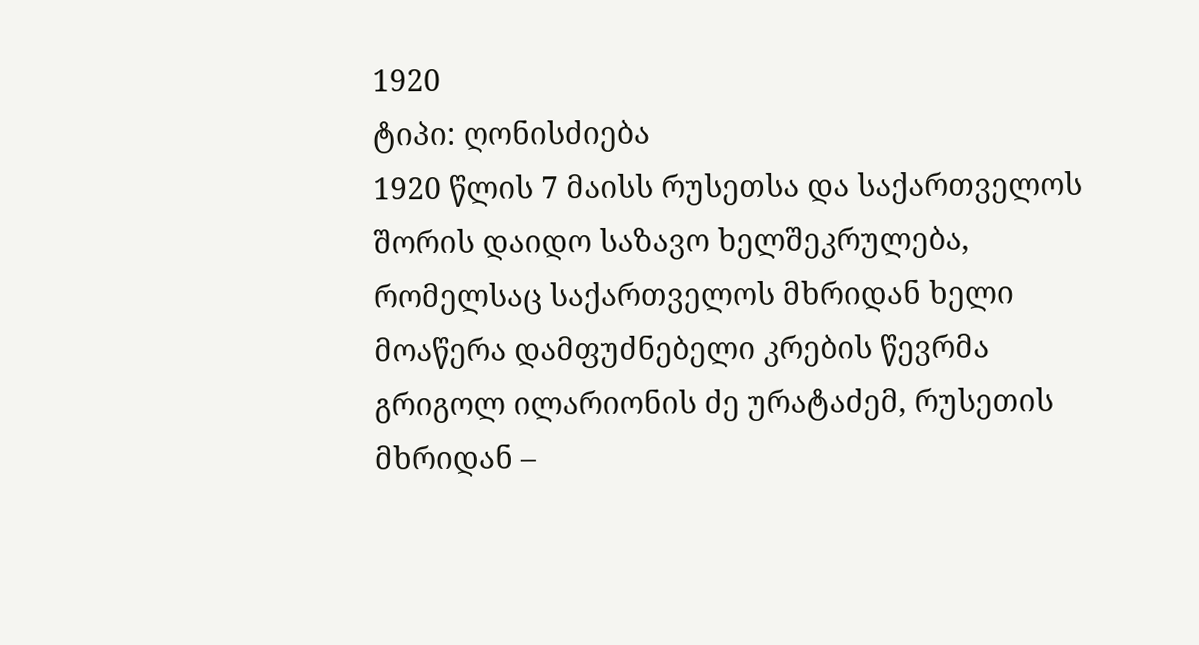1920
ტიპი: ღონისძიება
1920 წლის 7 მაისს რუსეთსა და საქართველოს შორის დაიდო საზავო ხელშეკრულება, რომელსაც საქართველოს მხრიდან ხელი მოაწერა დამფუძნებელი კრების წევრმა გრიგოლ ილარიონის ძე ურატაძემ, რუსეთის მხრიდან –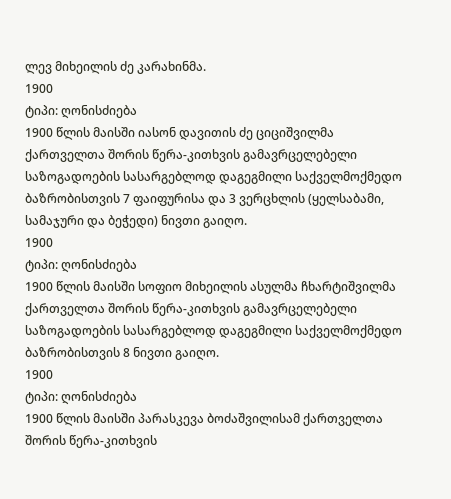ლევ მიხეილის ძე კარახინმა.
1900
ტიპი: ღონისძიება
1900 წლის მაისში იასონ დავითის ძე ციციშვილმა ქართველთა შორის წერა-კითხვის გამავრცელებელი საზოგადოების სასარგებლოდ დაგეგმილი საქველმოქმედო ბაზრობისთვის 7 ფაიფურისა და 3 ვერცხლის (ყელსაბამი, სამაჯური და ბეჭედი) ნივთი გაიღო.
1900
ტიპი: ღონისძიება
1900 წლის მაისში სოფიო მიხეილის ასულმა ჩხარტიშვილმა ქართველთა შორის წერა-კითხვის გამავრცელებელი საზოგადოების სასარგებლოდ დაგეგმილი საქველმოქმედო ბაზრობისთვის 8 ნივთი გაიღო.
1900
ტიპი: ღონისძიება
1900 წლის მაისში პარასკევა ბოძაშვილისამ ქართველთა შორის წერა-კითხვის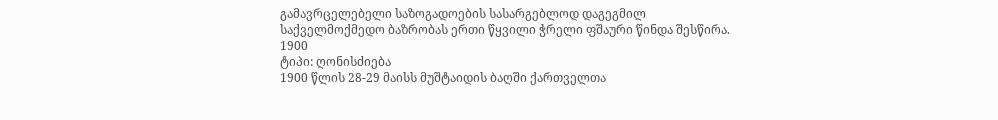გამავრცელებელი საზოგადოების სასარგებლოდ დაგეგმილ საქველმოქმედო ბაზრობას ერთი წყვილი ჭრელი ფშაური წინდა შესწირა.
1900
ტიპი: ღონისძიება
1900 წლის 28-29 მაისს მუშტაიდის ბაღში ქართველთა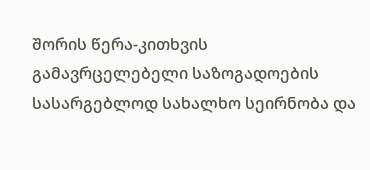შორის წერა-კითხვის გამავრცელებელი საზოგადოების სასარგებლოდ სახალხო სეირნობა და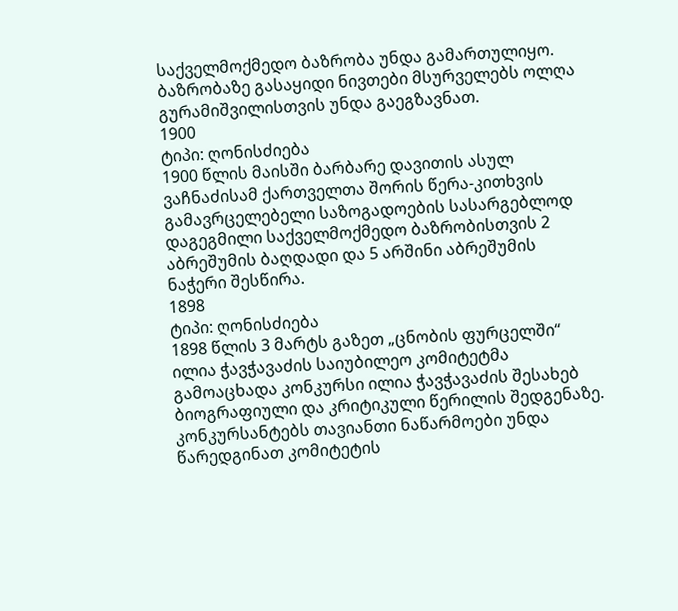საქველმოქმედო ბაზრობა უნდა გამართულიყო. ბაზრობაზე გასაყიდი ნივთები მსურველებს ოლღა გურამიშვილისთვის უნდა გაეგზავნათ.
1900
ტიპი: ღონისძიება
1900 წლის მაისში ბარბარე დავითის ასულ ვაჩნაძისამ ქართველთა შორის წერა-კითხვის გამავრცელებელი საზოგადოების სასარგებლოდ დაგეგმილი საქველმოქმედო ბაზრობისთვის 2 აბრეშუმის ბაღდადი და 5 არშინი აბრეშუმის ნაჭერი შესწირა.
1898
ტიპი: ღონისძიება
1898 წლის 3 მარტს გაზეთ „ცნობის ფურცელში“ ილია ჭავჭავაძის საიუბილეო კომიტეტმა გამოაცხადა კონკურსი ილია ჭავჭავაძის შესახებ ბიოგრაფიული და კრიტიკული წერილის შედგენაზე. კონკურსანტებს თავიანთი ნაწარმოები უნდა წარედგინათ კომიტეტის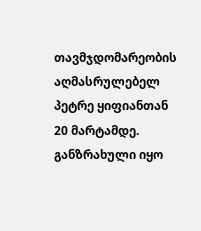თავმჯდომარეობის აღმასრულებელ პეტრე ყიფიანთან 20 მარტამდე. განზრახული იყო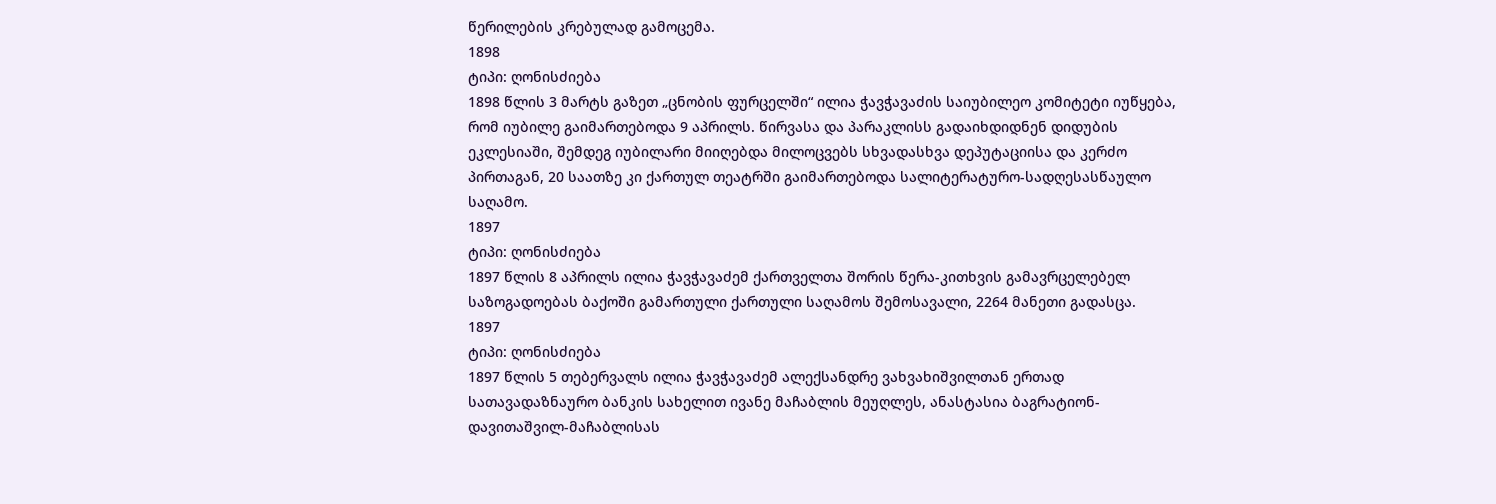წერილების კრებულად გამოცემა.
1898
ტიპი: ღონისძიება
1898 წლის 3 მარტს გაზეთ „ცნობის ფურცელში“ ილია ჭავჭავაძის საიუბილეო კომიტეტი იუწყება, რომ იუბილე გაიმართებოდა 9 აპრილს. წირვასა და პარაკლისს გადაიხდიდნენ დიდუბის ეკლესიაში, შემდეგ იუბილარი მიიღებდა მილოცვებს სხვადასხვა დეპუტაციისა და კერძო პირთაგან, 20 საათზე კი ქართულ თეატრში გაიმართებოდა სალიტერატურო-სადღესასწაულო საღამო.
1897
ტიპი: ღონისძიება
1897 წლის 8 აპრილს ილია ჭავჭავაძემ ქართველთა შორის წერა-კითხვის გამავრცელებელ საზოგადოებას ბაქოში გამართული ქართული საღამოს შემოსავალი, 2264 მანეთი გადასცა.
1897
ტიპი: ღონისძიება
1897 წლის 5 თებერვალს ილია ჭავჭავაძემ ალექსანდრე ვახვახიშვილთან ერთად სათავადაზნაურო ბანკის სახელით ივანე მაჩაბლის მეუღლეს, ანასტასია ბაგრატიონ-დავითაშვილ-მაჩაბლისას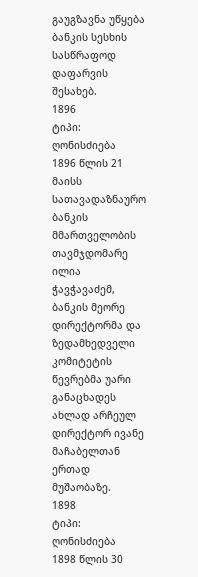გაუგზავნა უწყება ბანკის სესხის სასწრაფოდ დაფარვის შესახებ.
1896
ტიპი: ღონისძიება
1896 წლის 21 მაისს სათავადაზნაურო ბანკის მმართველობის თავმჯდომარე ილია ჭავჭავაძემ, ბანკის მეორე დირექტორმა და ზედამხედველი კომიტეტის წევრებმა უარი განაცხადეს ახლად არჩეულ დირექტორ ივანე მაჩაბელთან ერთად მუშაობაზე.
1898
ტიპი: ღონისძიება
1898 წლის 30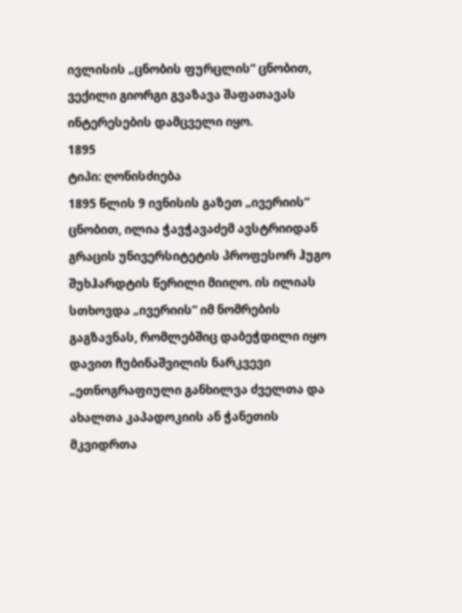ივლისის „ცნობის ფურცლის“ ცნობით, ვექილი გიორგი გვაზავა შაფათავას ინტერესების დამცველი იყო.
1895
ტიპი: ღონისძიება
1895 წლის 9 ივნისის გაზეთ „ივერიის“ ცნობით, ილია ჭავჭავაძემ ავსტრიიდან გრაცის უნივერსიტეტის პროფესორ ჰუგო შუხჰარდტის წერილი მიიღო. ის ილიას სთხოვდა „ივერიის“ იმ ნომრების გაგზავნას, რომლებშიც დაბეჭდილი იყო დავით ჩუბინაშვილის ნარკვევი „ეთნოგრაფიული განხილვა ძველთა და ახალთა კაპადოკიის ან ჭანეთის მკვიდრთა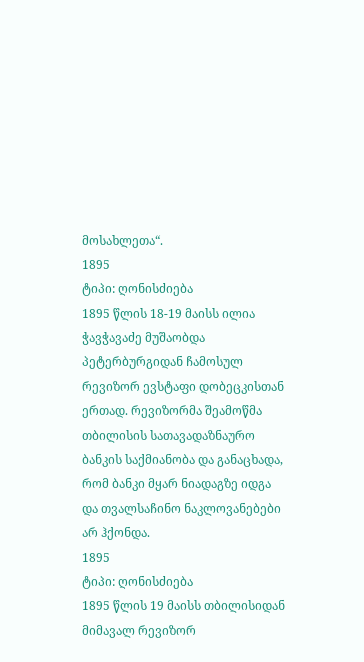მოსახლეთა“.
1895
ტიპი: ღონისძიება
1895 წლის 18-19 მაისს ილია ჭავჭავაძე მუშაობდა პეტერბურგიდან ჩამოსულ რევიზორ ევსტაფი დობეცკისთან ერთად. რევიზორმა შეამოწმა თბილისის სათავადაზნაურო ბანკის საქმიანობა და განაცხადა, რომ ბანკი მყარ ნიადაგზე იდგა და თვალსაჩინო ნაკლოვანებები არ ჰქონდა.
1895
ტიპი: ღონისძიება
1895 წლის 19 მაისს თბილისიდან მიმავალ რევიზორ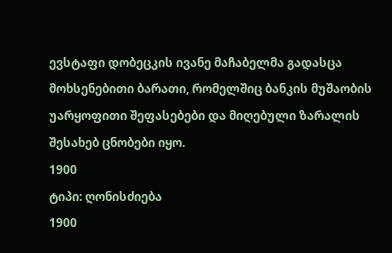ევსტაფი დობეცკის ივანე მაჩაბელმა გადასცა მოხსენებითი ბარათი, რომელშიც ბანკის მუშაობის უარყოფითი შეფასებები და მიღებული ზარალის შესახებ ცნობები იყო.
1900
ტიპი: ღონისძიება
1900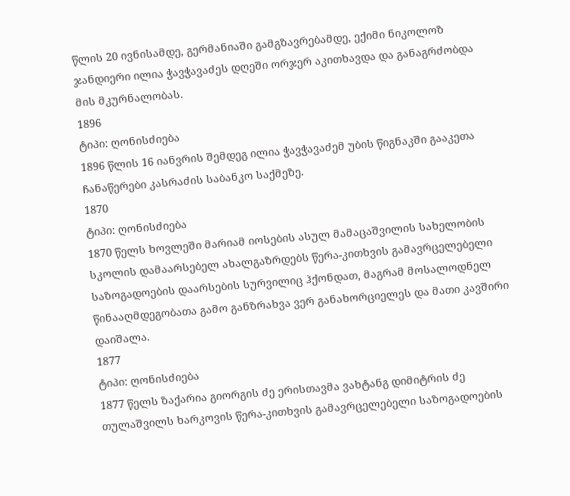წლის 20 ივნისამდე, გერმანიაში გამგზავრებამდე, ექიმი ნიკოლოზ ჯანდიერი ილია ჭავჭავაძეს დღეში ორჯერ აკითხავდა და განაგრძობდა მის მკურნალობას.
1896
ტიპი: ღონისძიება
1896 წლის 16 იანვრის შემდეგ ილია ჭავჭავაძემ უბის წიგნაკში გააკეთა ჩანაწერები კასრაძის საბანკო საქმეზე.
1870
ტიპი: ღონისძიება
1870 წელს ხოვლეში მარიამ იოსების ასულ მამაცაშვილის სახელობის სკოლის დამაარსებელ ახალგაზრდებს წერა-კითხვის გამავრცელებელი საზოგადოების დაარსების სურვილიც ჰქონდათ, მაგრამ მოსალოდნელ წინააღმდეგობათა გამო განზრახვა ვერ განახორციელეს და მათი კავშირი დაიშალა.
1877
ტიპი: ღონისძიება
1877 წელს ზაქარია გიორგის ძე ერისთავმა ვახტანგ დიმიტრის ძე თულაშვილს ხარკოვის წერა-კითხვის გამავრცელებელი საზოგადოების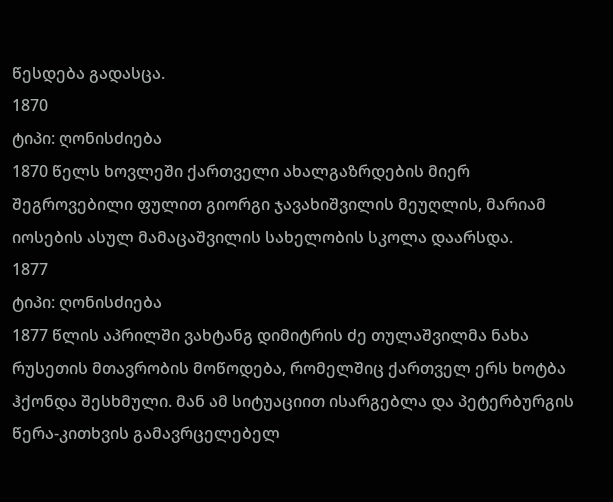წესდება გადასცა.
1870
ტიპი: ღონისძიება
1870 წელს ხოვლეში ქართველი ახალგაზრდების მიერ შეგროვებილი ფულით გიორგი ჯავახიშვილის მეუღლის, მარიამ იოსების ასულ მამაცაშვილის სახელობის სკოლა დაარსდა.
1877
ტიპი: ღონისძიება
1877 წლის აპრილში ვახტანგ დიმიტრის ძე თულაშვილმა ნახა რუსეთის მთავრობის მოწოდება, რომელშიც ქართველ ერს ხოტბა ჰქონდა შესხმული. მან ამ სიტუაციით ისარგებლა და პეტერბურგის წერა-კითხვის გამავრცელებელ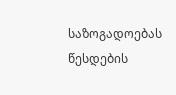საზოგადოებას წესდების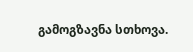გამოგზავნა სთხოვა.